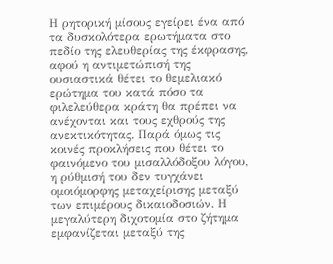Η ρητορική μίσους εγείρει ένα από τα δυσκολότερα ερωτήματα στο πεδίο της ελευθερίας της έκφρασης, αφού η αντιμετώπισή της ουσιαστικά θέτει το θεμελιακό ερώτημα του κατά πόσο τα φιλελεύθερα κράτη θα πρέπει να ανέχονται και τους εχθρούς της ανεκτικότητας. Παρά όμως τις κοινές προκλήσεις που θέτει το φαινόμενο του μισαλλόδοξου λόγου, η ρύθμισή του δεν τυγχάνει ομοιόμορφης μεταχείρισης μεταξύ των επιμέρους δικαιοδοσιών. Η μεγαλύτερη διχοτομία στο ζήτημα εμφανίζεται μεταξύ της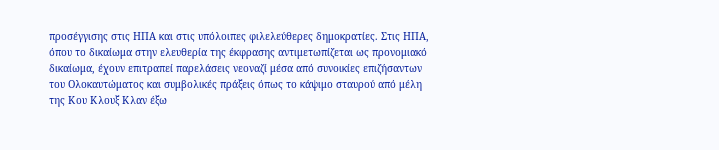προσέγγισης στις ΗΠΑ και στις υπόλοιπες φιλελεύθερες δημοκρατίες. Στις ΗΠΑ, όπου το δικαίωμα στην ελευθερία της έκφρασης αντιμετωπίζεται ως προνομιακό δικαίωμα, έχουν επιτραπεί παρελάσεις νεοναζί μέσα από συνοικίες επιζήσαντων του Ολοκαυτώματος και συμβολικές πράξεις όπως το κάψιμο σταυρού από μέλη της Κου Κλουξ Κλαν έξω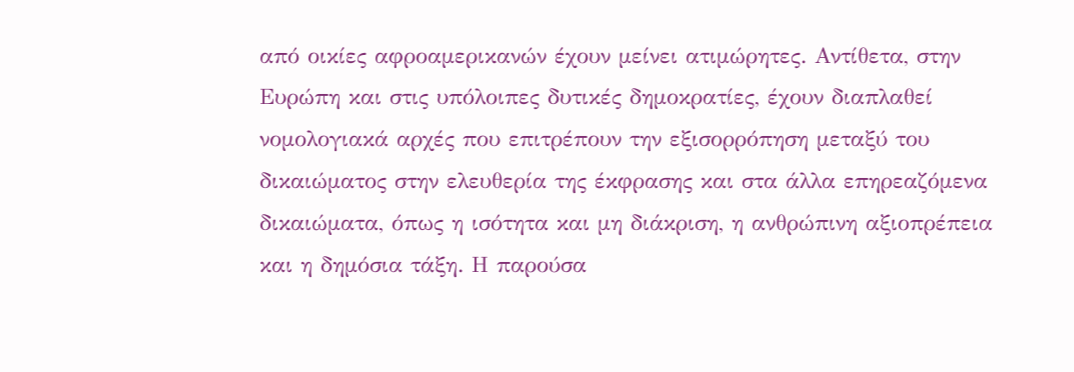από οικίες αφροαμερικανών έχουν μείνει ατιμώρητες. Αντίθετα, στην Ευρώπη και στις υπόλοιπες δυτικές δημοκρατίες, έχουν διαπλαθεί νομολογιακά αρχές που επιτρέπουν την εξισορρόπηση μεταξύ του δικαιώματος στην ελευθερία της έκφρασης και στα άλλα επηρεαζόμενα δικαιώματα, όπως η ισότητα και μη διάκριση, η ανθρώπινη αξιοπρέπεια και η δημόσια τάξη. Η παρούσα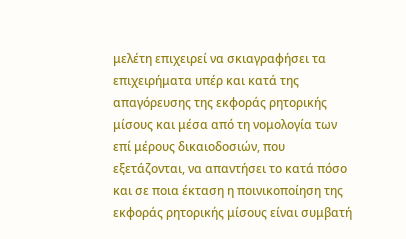μελέτη επιχειρεί να σκιαγραφήσει τα επιχειρήματα υπέρ και κατά της απαγόρευσης της εκφοράς ρητορικής μίσους και μέσα από τη νομολογία των επί μέρους δικαιοδοσιών, που εξετάζονται, να απαντήσει το κατά πόσο και σε ποια έκταση η ποινικοποίηση της εκφοράς ρητορικής μίσους είναι συμβατή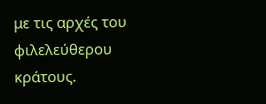με τις αρχές του φιλελεύθερου κράτους.